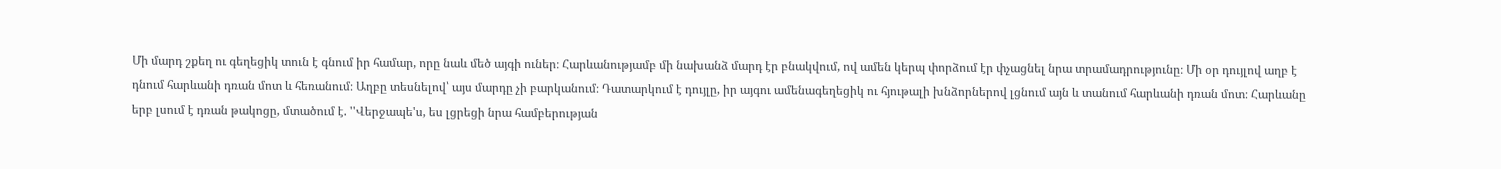Մի մարդ շքեղ ու գեղեցիկ տուն է գնում իր համար, որը նաև մեծ այգի ուներ։ Հարևանությամբ մի նախանձ մարդ էր բնակվում, ով ամեն կերպ փորձում էր փչացնել նրա տրամադրությունը։ Մի օր դույլով աղբ է դնում հարևանի դռան մոտ և հեռանում։ Աղբը տեսնելով՝ այս մարդը չի բարկանում։ Դատարկում է դույլը, իր այգու ամենագեղեցիկ ու հյութալի խնձորներով լցնում այն և տանում հարևանի դռան մոտ։ Հարևանը երբ լսում է դռան թակոցը, մտածում է. ''Վերջապե'ս, ես լցրեցի նրա համբերության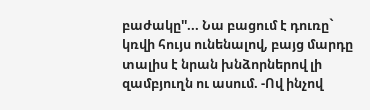բաժակը''... Նա բացում է դուռը` կռվի հույս ունենալով, բայց մարդը տալիս է նրան խնձորներով լի զամբյուղն ու ասում. -Ով ինչով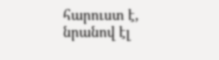հարուստ է, նրանով էլ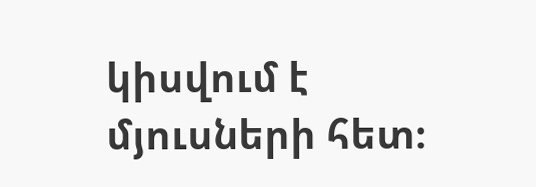կիսվում է մյուսների հետ։